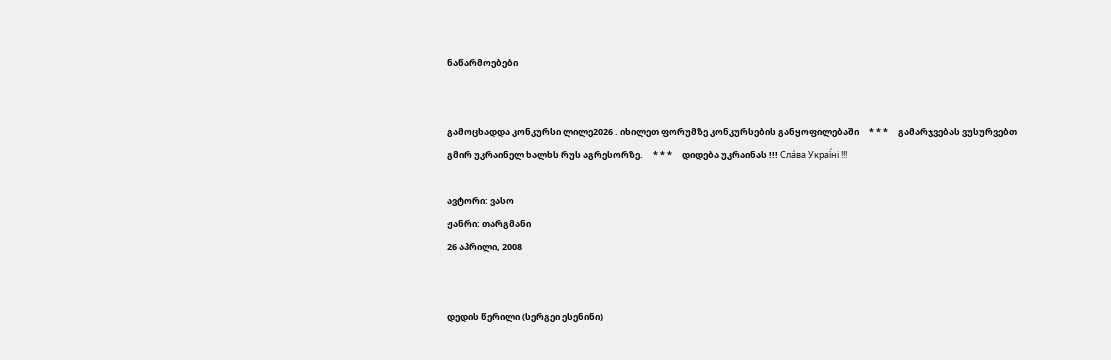ნაწარმოებები


გამოცხადდა კონკურსი ლილე2026 . იხილეთ ფორუმზე კონკურსების განყოფილებაში     * * *     გამარჯვებას ვუსურვებთ გმირ უკრაინელ ხალხს რუს აგრესორზე.     * * *     დიდება უკრაინას !!! Сла́ва Украї́ні !!!

ავტორი: ვასო
ჟანრი: თარგმანი
26 აპრილი, 2008


დედის წერილი (სერგეი ესენინი)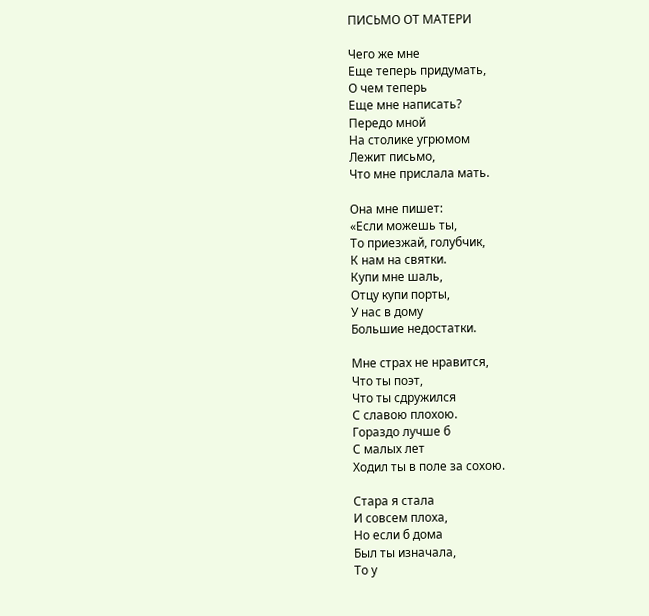ПИСЬМО ОТ МАТЕРИ

Чего же мне
Еще теперь придумать,
О чем теперь
Еще мне написать?
Передо мной
На столике угрюмом
Лежит письмо,
Что мне прислала мать.

Она мне пишет:
«Если можешь ты,
То приезжай, голубчик,
К нам на святки.
Купи мне шаль,
Отцу купи порты,
У нас в дому
Большие недостатки.

Мне страх не нравится,
Что ты поэт,
Что ты сдружился
С славою плохою.
Гораздо лучше б
С малых лет
Ходил ты в поле за сохою.

Стара я стала
И совсем плоха,
Но если б дома
Был ты изначала,
То у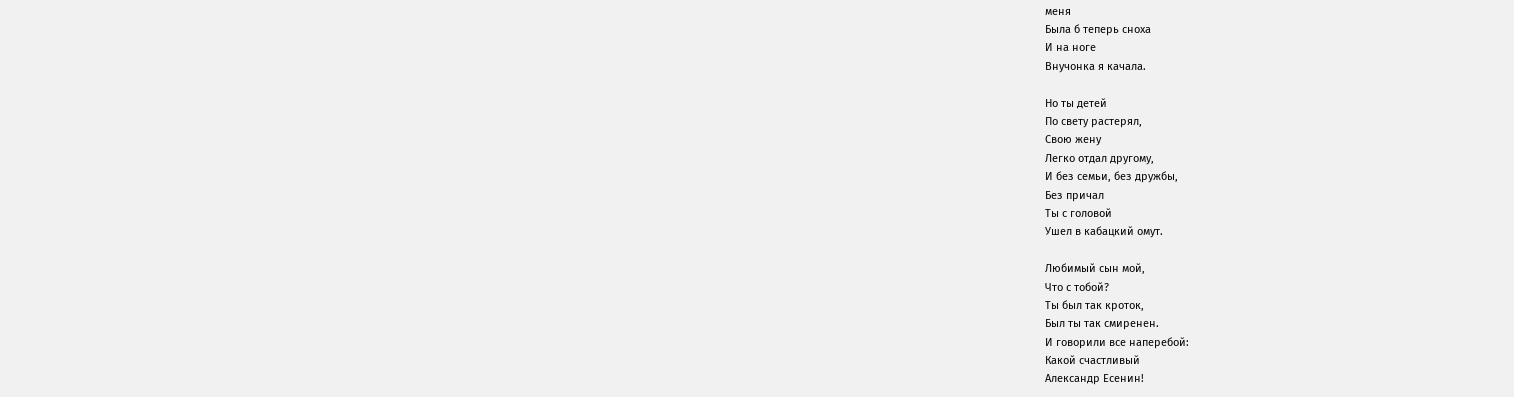меня
Была б теперь сноха
И на ноге
Внучонка я качала.

Но ты детей
По свету растерял,
Свою жену
Легко отдал другому,
И без семьи, без дружбы,
Без причал
Ты с головой
Ушел в кабацкий омут.

Любимый сын мой,
Что с тобой?
Ты был так кроток,
Был ты так смиренен.
И говорили все наперебой:
Какой счастливый
Александр Есенин!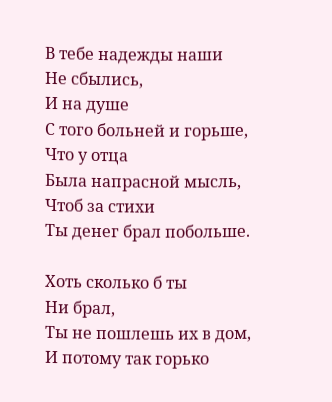В тебе надежды наши
Не сбылись,
И на душе
С того больней и горьше,
Что у отца
Была напрасной мысль,
Чтоб за стихи
Ты денег брал побольше.

Хоть сколько б ты
Ни брал,
Ты не пошлешь их в дом,
И потому так горько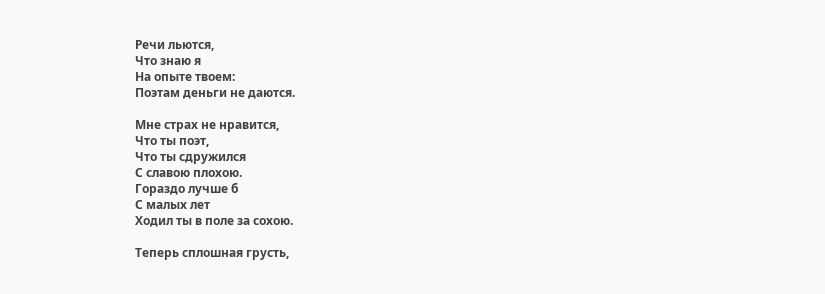Речи льются,
Что знаю я
На опыте твоем:
Поэтам деньги не даются.

Мне страх не нравится,
Что ты поэт,
Что ты сдружился
С славою плохою.
Гораздо лучше б
С малых лет
Ходил ты в поле за сохою.

Теперь сплошная грусть,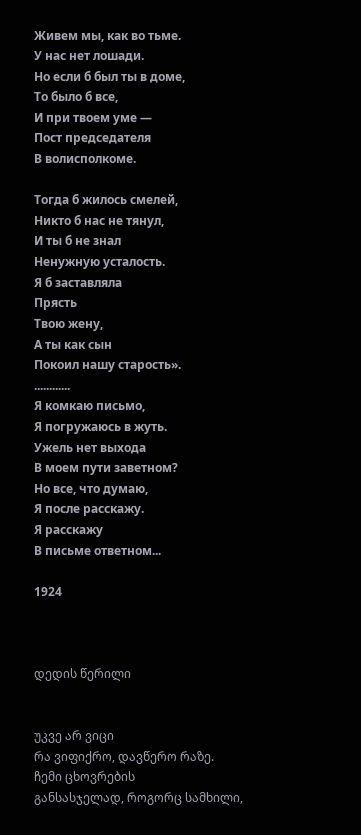Живем мы, как во тьме.
У нас нет лошади.
Но если б был ты в доме,
То было б все,
И при твоем уме —
Пост председателя
В волисполкоме.

Тогда б жилось смелей,
Никто б нас не тянул,
И ты б не знал
Ненужную усталость.
Я б заставляла
Прясть
Твою жену,
А ты как сын
Покоил нашу старость».
............
Я комкаю письмо,
Я погружаюсь в жуть.
Ужель нет выхода
В моем пути заветном?
Но все, что думаю,
Я после расскажу.
Я расскажу
В письме ответном...

1924



დედის წერილი


უკვე არ ვიცი
რა ვიფიქრო, დავწერო რაზე.
ჩემი ცხოვრების
განსასჯელად, როგორც სამხილი,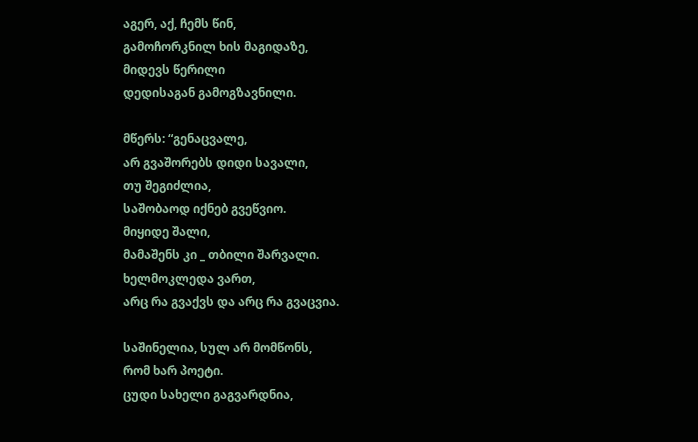აგერ, აქ, ჩემს წინ,
გამოჩორკნილ ხის მაგიდაზე,
მიდევს წერილი
დედისაგან გამოგზავნილი.

მწერს: “გენაცვალე,
არ გვაშორებს დიდი სავალი,
თუ შეგიძლია,
საშობაოდ იქნებ გვეწვიო.
მიყიდე შალი,
მამაშენს კი _ თბილი შარვალი.
ხელმოკლედა ვართ,
არც რა გვაქვს და არც რა გვაცვია.

საშინელია, სულ არ მომწონს,
რომ ხარ პოეტი.
ცუდი სახელი გაგვარდნია,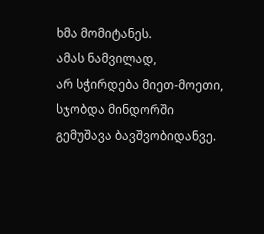ხმა მომიტანეს.
ამას ნამვილად,
არ სჭირდება მიეთ-მოეთი,
სჯობდა მინდორში
გემუშავა ბავშვობიდანვე.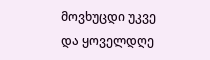მოვხუცდი უკვე
და ყოველდღე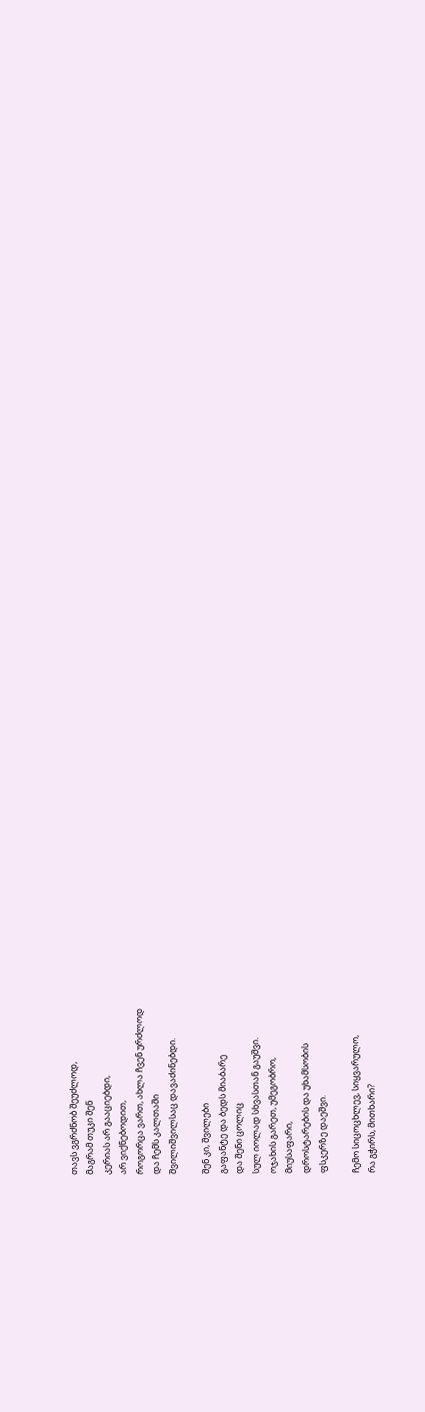თავს ვგრძნობ შეუძლოდ,
მაგრამ თუკი შენ
კერიას არ გააციებდი,
არ ვიქნებოდით,
როგორცა ვართ, ახლა ჩვენ ურძლოდ
და ჩემს კალთაში
შვილიშვილსაც დავაძინებდი.

შენ კი, შვილები
გაფანტე და ბედს მიაბარე
და შენი ცოლიც
სულ იოლად სხვასთან გაუშვი.
ოჯახის გარეთ, უმეგობრო,
მიუსაფარი,
დროსტარების და უხამსობის
ფსკერზე დაეშვი.

ჩემო სიცოცხლევ, სიყვარულო,
რა გჭირს, მითხარი?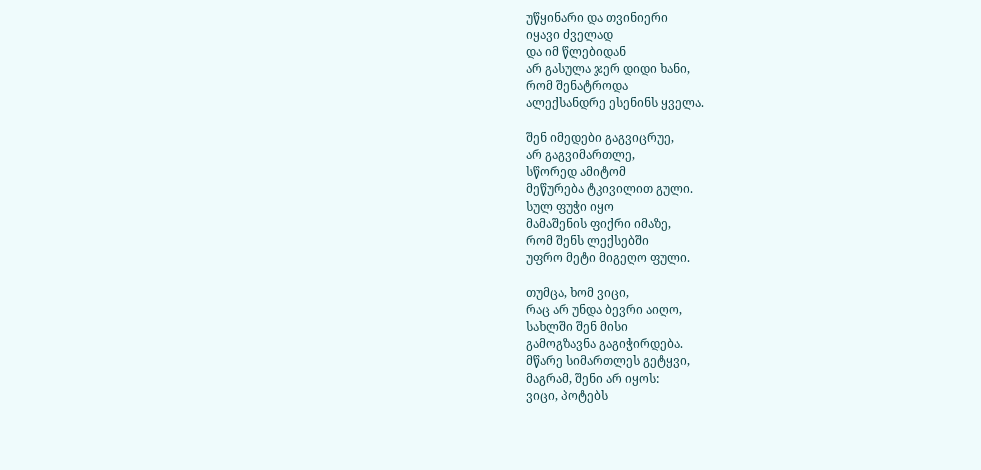უწყინარი და თვინიერი
იყავი ძველად
და იმ წლებიდან
არ გასულა ჯერ დიდი ხანი,
რომ შენატროდა
ალექსანდრე ესენინს ყველა.

შენ იმედები გაგვიცრუე,
არ გაგვიმართლე,
სწორედ ამიტომ
მეწურება ტკივილით გული.
სულ ფუჭი იყო
მამაშენის ფიქრი იმაზე,
რომ შენს ლექსებში
უფრო მეტი მიგეღო ფული.

თუმცა, ხომ ვიცი,
რაც არ უნდა ბევრი აიღო,
სახლში შენ მისი
გამოგზავნა გაგიჭირდება.
მწარე სიმართლეს გეტყვი,
მაგრამ, შენი არ იყოს:
ვიცი, პოტებს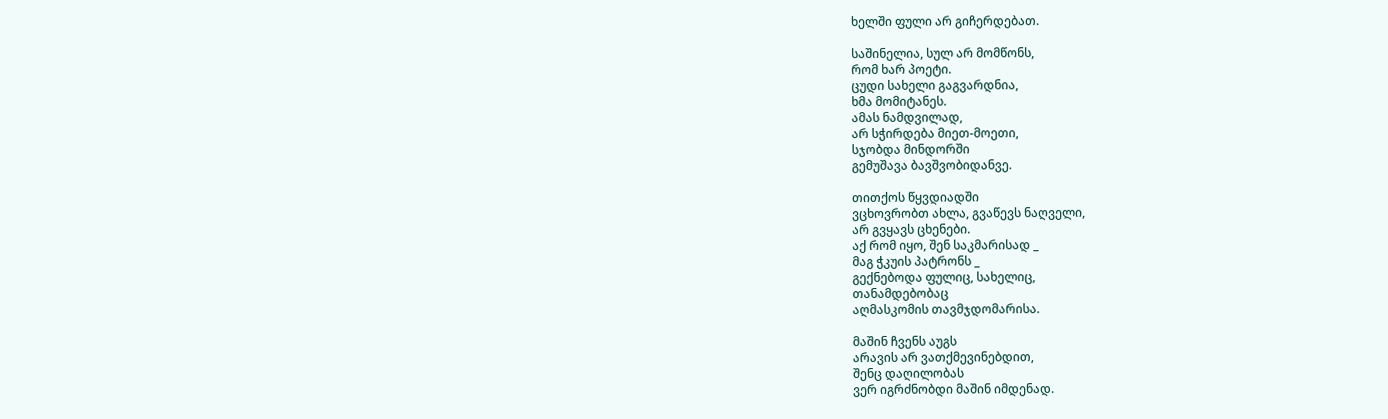ხელში ფული არ გიჩერდებათ.

საშინელია, სულ არ მომწონს,
რომ ხარ პოეტი.
ცუდი სახელი გაგვარდნია,
ხმა მომიტანეს.
ამას ნამდვილად,
არ სჭირდება მიეთ-მოეთი,
სჯობდა მინდორში
გემუშავა ბავშვობიდანვე.

თითქოს წყვდიადში
ვცხოვრობთ ახლა, გვაწევს ნაღველი,
არ გვყავს ცხენები.
აქ რომ იყო, შენ საკმარისად _
მაგ ჭკუის პატრონს _
გექნებოდა ფულიც, სახელიც,
თანამდებობაც
აღმასკომის თავმჯდომარისა.

მაშინ ჩვენს აუგს
არავის არ ვათქმევინებდით,
შენც დაღილობას
ვერ იგრძნობდი მაშინ იმდენად.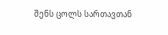შენს ცოლს სართავთან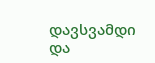დავსვამდი და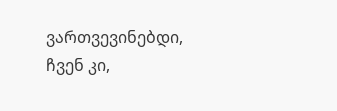ვართვევინებდი,
ჩვენ კი,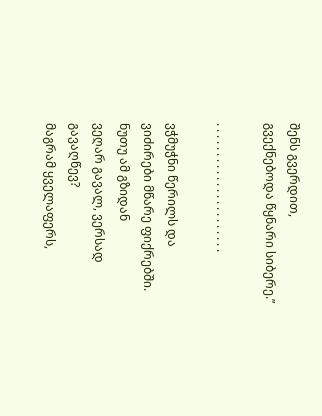შენს გვერდით,
გვექნებოდა წყნარი სიბერე.”

. . . . . . . . . . . . . . . . . . . . . .

ვჭმუჭნი წერილს და
ვიძირები მწარე ფიქრებში.
ნუთუ ამ გზიდან
ვეღარ გავალ, ვერსად გავაღწევ?
მაგრამ ყველაფერს,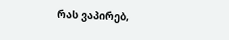რას ვაპირებ,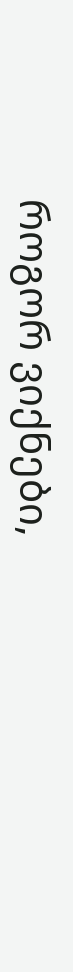როგორ ვიქნები,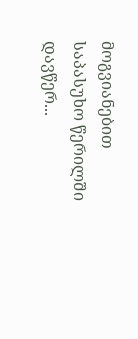მოგვიანებით
საპასუხო წერილში დავწერ...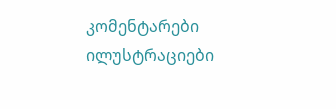კომენტარები ილუსტრაციები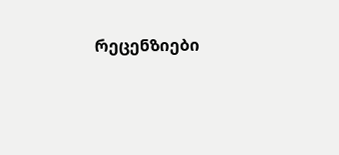რეცენზიები